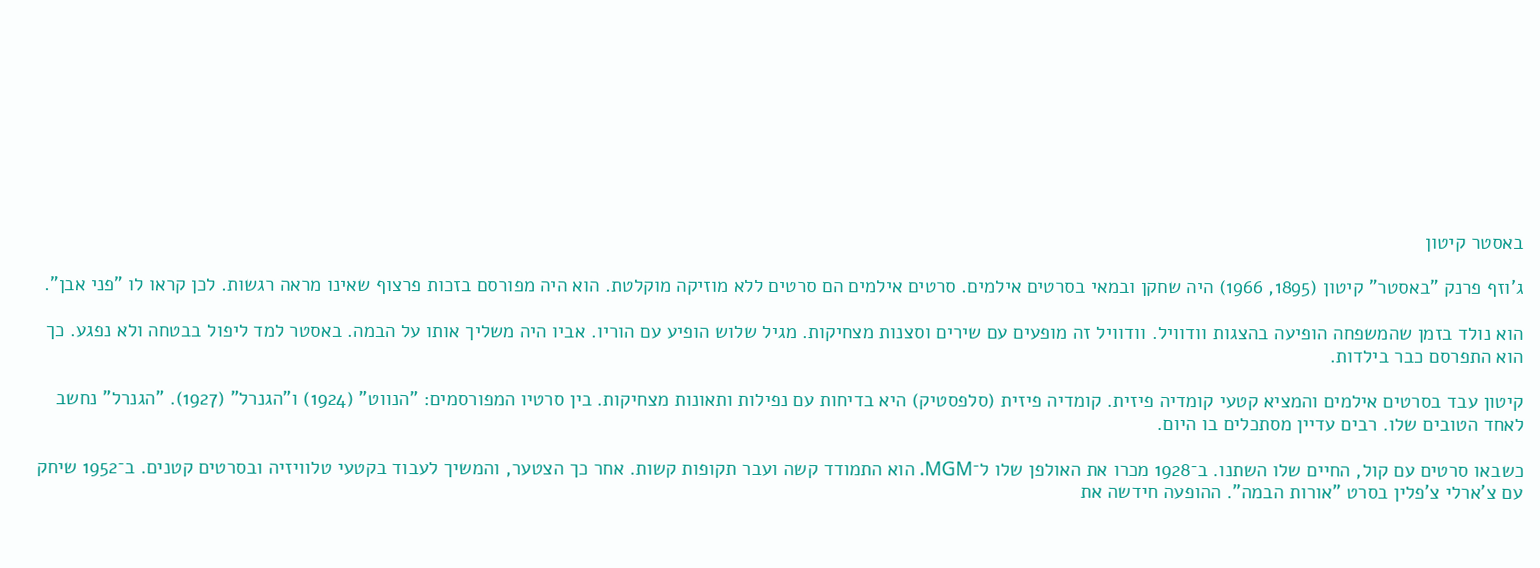באסטר קיטון

ג'וזף פרנק "באסטר" קיטון (1895, 1966) היה שחקן ובמאי בסרטים אילמים. סרטים אילמים הם סרטים ללא מוזיקה מוקלטת. הוא היה מפורסם בזכות פרצוף שאינו מראה רגשות. לכן קראו לו "פני אבן".

הוא נולד בזמן שהמשפחה הופיעה בהצגות וודוויל. וודוויל זה מופעים עם שירים וסצנות מצחיקות. מגיל שלוש הופיע עם הוריו. אביו היה משליך אותו על הבמה. באסטר למד ליפול בבטחה ולא נפגע. כך הוא התפרסם כבר בילדות.

קיטון עבד בסרטים אילמים והמציא קטעי קומדיה פיזית. קומדיה פיזית (סלפסטיק) היא בדיחות עם נפילות ותאונות מצחיקות. בין סרטיו המפורסמים: "הנווט" (1924) ו"הגנרל" (1927). "הגנרל" נחשב לאחד הטובים שלו. רבים עדיין מסתכלים בו היום.

כשבאו סרטים עם קול, החיים שלו השתנו. ב־1928 מכרו את האולפן שלו ל־MGM. הוא התמודד קשה ועבר תקופות קשות. אחר כך הצטער, והמשיך לעבוד בקטעי טלוויזיה ובסרטים קטנים. ב־1952 שיחק עם צ'ארלי צ'פלין בסרט "אורות הבמה". ההופעה חידשה את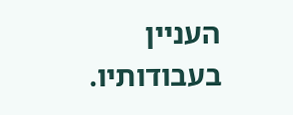העניין בעבודותיו.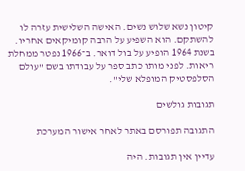קיטון נשא שלוש נשים. האישה השלישית עזרה לו להשתקם. הוא השפיע על הרבה קומיקאים אחריו. בשנת 1964 הופיע על בול דואר. ב־1966 נפטר ממחלת ריאות. לפני מותו כתב ספר על עבודתו בשם "עולם הסלפסטיק המופלא שלי".

תגובות גולשים

התגובה תפורסם באתר לאחר אישור המערכת

עדיין אין תגובות. היה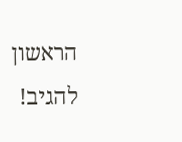הראשון להגיב!